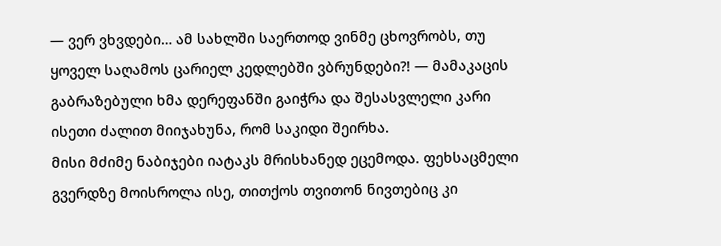— ვერ ვხვდები… ამ სახლში საერთოდ ვინმე ცხოვრობს, თუ ყოველ საღამოს ცარიელ კედლებში ვბრუნდები?! — მამაკაცის გაბრაზებული ხმა დერეფანში გაიჭრა და შესასვლელი კარი ისეთი ძალით მიიჯახუნა, რომ საკიდი შეირხა.
მისი მძიმე ნაბიჯები იატაკს მრისხანედ ეცემოდა. ფეხსაცმელი გვერდზე მოისროლა ისე, თითქოს თვითონ ნივთებიც კი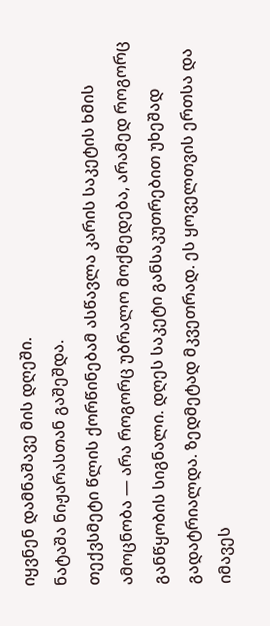იყვნენ დამნაშავე მის დღეში.
ნატაშა ნიჟარასთან გაშეშდა.
თექვსმეტი წლის ქორწინებამ ასწავლა კარის საკეტის ხმის ამოცნობა — არა როგორც უბრალო მოქმედება, არამედ როგორც განწყობის სიგნალი. დღეს საკეტი განსაკუთრებით უხეშად გადატრიალდა. ზედმეტად მკვეთრად. ეს ყოველთვის ერთსა და იმავეს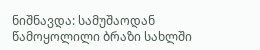ნიშნავდა: სამუშაოდან წამოყოლილი ბრაზი სახლში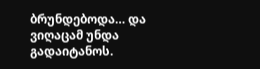ბრუნდებოდა… და ვიღაცამ უნდა გადაიტანოს.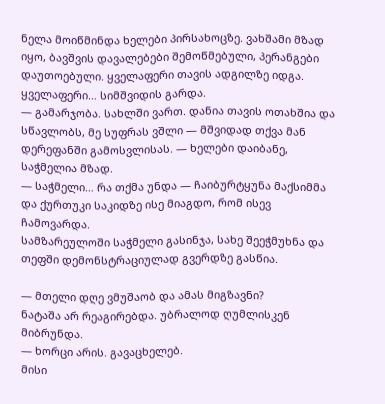ნელა მოიწმინდა ხელები პირსახოცზე. ვახშამი მზად იყო, ბავშვის დავალებები შემოწმებული, პერანგები დაუთოებული. ყველაფერი თავის ადგილზე იდგა.
ყველაფერი… სიმშვიდის გარდა.
— გამარჯობა. სახლში ვართ. დანია თავის ოთახშია და სწავლობს, მე სუფრას ვშლი — მშვიდად თქვა მან დერეფანში გამოსვლისას. — ხელები დაიბანე, საჭმელია მზად.
— საჭმელი… რა თქმა უნდა — ჩაიბურტყუნა მაქსიმმა და ქურთუკი საკიდზე ისე მიაგდო, რომ ისევ ჩამოვარდა.
სამზარეულოში საჭმელი გასინჯა, სახე შეეჭმუხნა და თეფში დემონსტრაციულად გვერდზე გასწია.

— მთელი დღე ვმუშაობ და ამას მიგზავნი?
ნატაშა არ რეაგირებდა. უბრალოდ ღუმლისკენ მიბრუნდა.
— ხორცი არის. გავაცხელებ.
მისი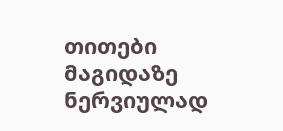თითები მაგიდაზე ნერვიულად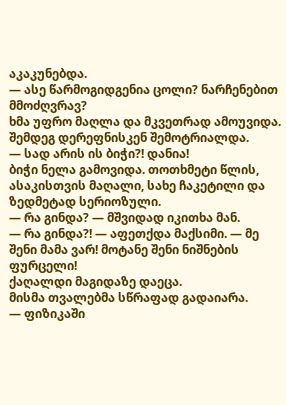აკაკუნებდა.
— ასე წარმოგიდგენია ცოლი? ნარჩენებით მმოძღვრავ?
ხმა უფრო მაღლა და მკვეთრად ამოუვიდა.
შემდეგ დერეფნისკენ შემოტრიალდა.
— სად არის ის ბიჭი?! დანია!
ბიჭი ნელა გამოვიდა. თოთხმეტი წლის, ასაკისთვის მაღალი, სახე ჩაკეტილი და ზედმეტად სერიოზული.
— რა გინდა? — მშვიდად იკითხა მან.
— რა გინდა?! — აფეთქდა მაქსიმი. — მე შენი მამა ვარ! მოტანე შენი ნიშნების ფურცელი!
ქაღალდი მაგიდაზე დაეცა.
მისმა თვალებმა სწრაფად გადაიარა.
— ფიზიკაში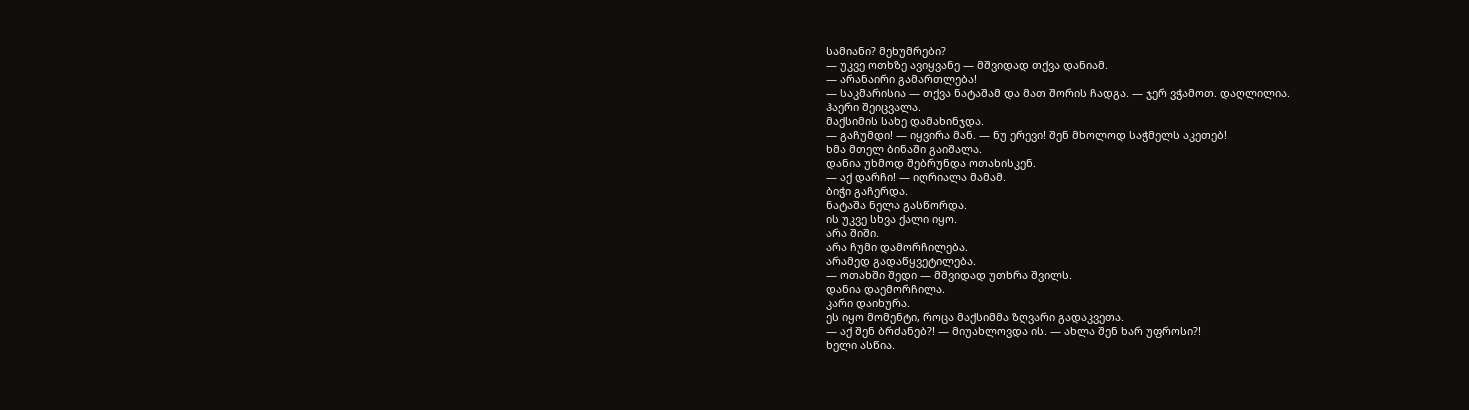სამიანი? მეხუმრები?
— უკვე ოთხზე ავიყვანე — მშვიდად თქვა დანიამ.
— არანაირი გამართლება!
— საკმარისია — თქვა ნატაშამ და მათ შორის ჩადგა. — ჯერ ვჭამოთ. დაღლილია.
ჰაერი შეიცვალა.
მაქსიმის სახე დამახინჯდა.
— გაჩუმდი! — იყვირა მან. — ნუ ერევი! შენ მხოლოდ საჭმელს აკეთებ!
ხმა მთელ ბინაში გაიშალა.
დანია უხმოდ შებრუნდა ოთახისკენ.
— აქ დარჩი! — იღრიალა მამამ.
ბიჭი გაჩერდა.
ნატაშა ნელა გასწორდა.
ის უკვე სხვა ქალი იყო.
არა შიში.
არა ჩუმი დამორჩილება.
არამედ გადაწყვეტილება.
— ოთახში შედი — მშვიდად უთხრა შვილს.
დანია დაემორჩილა.
კარი დაიხურა.
ეს იყო მომენტი, როცა მაქსიმმა ზღვარი გადაკვეთა.
— აქ შენ ბრძანებ?! — მიუახლოვდა ის. — ახლა შენ ხარ უფროსი?!
ხელი ასწია.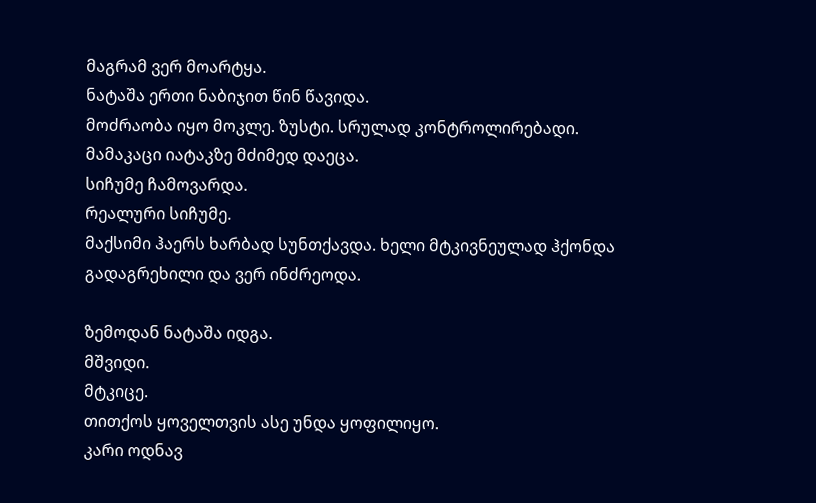მაგრამ ვერ მოარტყა.
ნატაშა ერთი ნაბიჯით წინ წავიდა.
მოძრაობა იყო მოკლე. ზუსტი. სრულად კონტროლირებადი.
მამაკაცი იატაკზე მძიმედ დაეცა.
სიჩუმე ჩამოვარდა.
რეალური სიჩუმე.
მაქსიმი ჰაერს ხარბად სუნთქავდა. ხელი მტკივნეულად ჰქონდა გადაგრეხილი და ვერ ინძრეოდა.

ზემოდან ნატაშა იდგა.
მშვიდი.
მტკიცე.
თითქოს ყოველთვის ასე უნდა ყოფილიყო.
კარი ოდნავ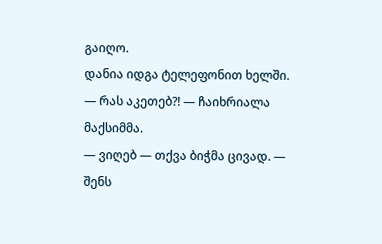გაიღო.
დანია იდგა ტელეფონით ხელში.
— რას აკეთებ?! — ჩაიხრიალა მაქსიმმა.
— ვიღებ — თქვა ბიჭმა ცივად. — შენს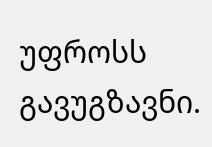უფროსს გავუგზავნი.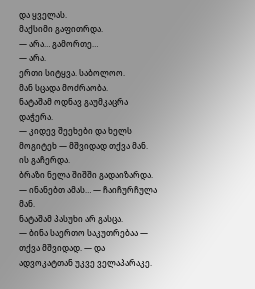და ყველას.
მაქსიმი გაფითრდა.
— არა… გამორთე…
— არა.
ერთი სიტყვა. საბოლოო.
მან სცადა მოძრაობა.
ნატაშამ ოდნავ გაუმკაცრა დაჭერა.
— კიდევ შეეხები და ხელს მოგიტეხ — მშვიდად თქვა მან.
ის გაჩერდა.
ბრაზი ნელა შიშში გადაიზარდა.
— ინანებთ ამას… — ჩაიჩურჩულა მან.
ნატაშამ პასუხი არ გასცა.
— ბინა საერთო საკუთრებაა — თქვა მშვიდად. — და ადვოკატთან უკვე ველაპარაკე.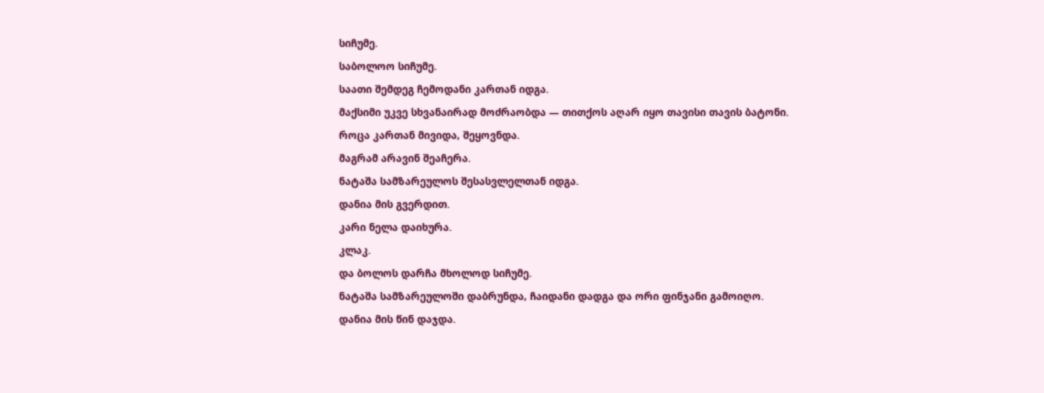სიჩუმე.
საბოლოო სიჩუმე.
საათი შემდეგ ჩემოდანი კართან იდგა.
მაქსიმი უკვე სხვანაირად მოძრაობდა — თითქოს აღარ იყო თავისი თავის ბატონი.
როცა კართან მივიდა, შეყოვნდა.
მაგრამ არავინ შეაჩერა.
ნატაშა სამზარეულოს შესასვლელთან იდგა.
დანია მის გვერდით.
კარი ნელა დაიხურა.
კლაკ.
და ბოლოს დარჩა მხოლოდ სიჩუმე.
ნატაშა სამზარეულოში დაბრუნდა, ჩაიდანი დადგა და ორი ფინჯანი გამოიღო.
დანია მის წინ დაჯდა.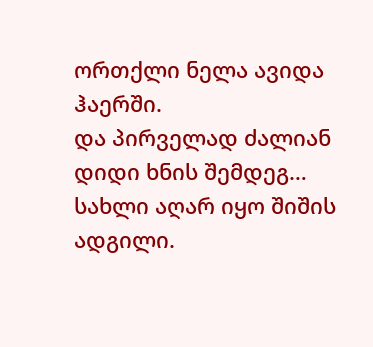ორთქლი ნელა ავიდა ჰაერში.
და პირველად ძალიან დიდი ხნის შემდეგ…
სახლი აღარ იყო შიშის ადგილი.